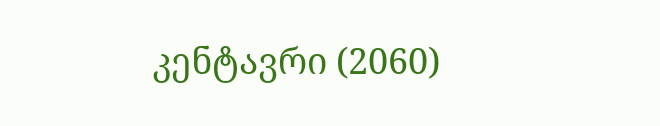კენტავრი (2060)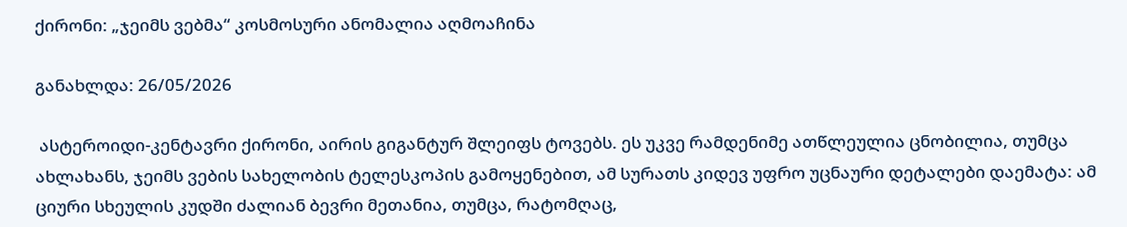ქირონი: „ჯეიმს ვებმა“ კოსმოსური ანომალია აღმოაჩინა

განახლდა: 26/05/2026

 ასტეროიდი-კენტავრი ქირონი, აირის გიგანტურ შლეიფს ტოვებს. ეს უკვე რამდენიმე ათწლეულია ცნობილია, თუმცა ახლახანს, ჯეიმს ვების სახელობის ტელესკოპის გამოყენებით, ამ სურათს კიდევ უფრო უცნაური დეტალები დაემატა: ამ ციური სხეულის კუდში ძალიან ბევრი მეთანია, თუმცა, რატომღაც,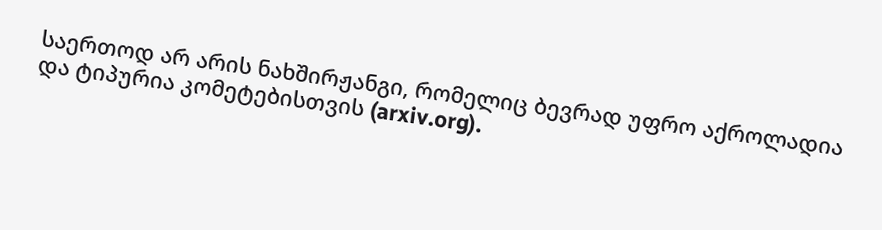საერთოდ არ არის ნახშირჟანგი, რომელიც ბევრად უფრო აქროლადია და ტიპურია კომეტებისთვის (arxiv.org).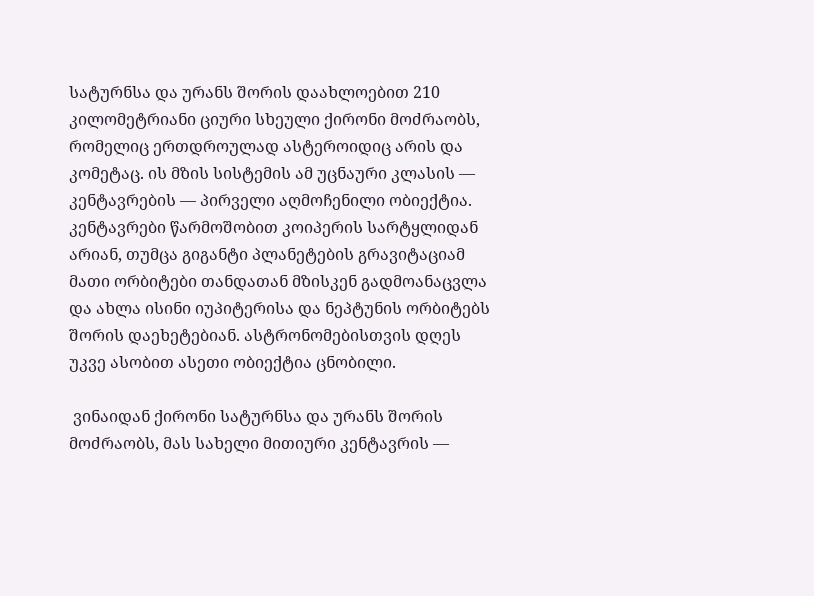სატურნსა და ურანს შორის დაახლოებით 210 კილომეტრიანი ციური სხეული ქირონი მოძრაობს, რომელიც ერთდროულად ასტეროიდიც არის და კომეტაც. ის მზის სისტემის ამ უცნაური კლასის — კენტავრების — პირველი აღმოჩენილი ობიექტია. კენტავრები წარმოშობით კოიპერის სარტყლიდან არიან, თუმცა გიგანტი პლანეტების გრავიტაციამ მათი ორბიტები თანდათან მზისკენ გადმოანაცვლა და ახლა ისინი იუპიტერისა და ნეპტუნის ორბიტებს შორის დაეხეტებიან. ასტრონომებისთვის დღეს უკვე ასობით ასეთი ობიექტია ცნობილი.

 ვინაიდან ქირონი სატურნსა და ურანს შორის მოძრაობს, მას სახელი მითიური კენტავრის —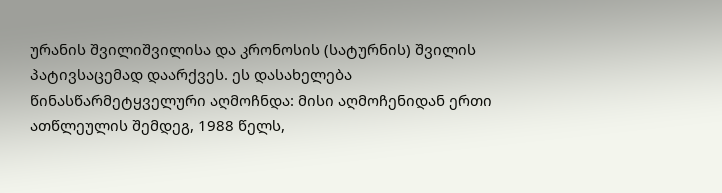ურანის შვილიშვილისა და კრონოსის (სატურნის) შვილის პატივსაცემად დაარქვეს. ეს დასახელება წინასწარმეტყველური აღმოჩნდა: მისი აღმოჩენიდან ერთი ათწლეულის შემდეგ, 1988 წელს,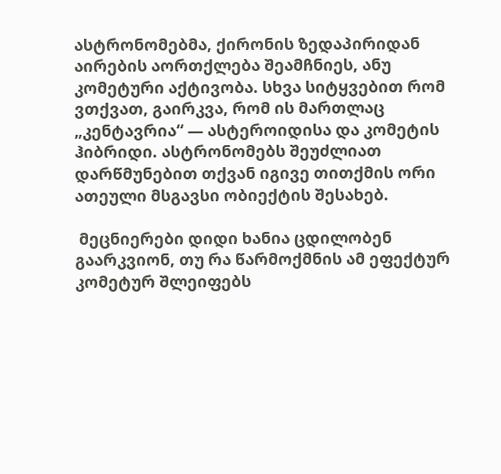ასტრონომებმა, ქირონის ზედაპირიდან აირების აორთქლება შეამჩნიეს, ანუ კომეტური აქტივობა. სხვა სიტყვებით რომ ვთქვათ, გაირკვა, რომ ის მართლაც „კენტავრია“ — ასტეროიდისა და კომეტის ჰიბრიდი. ასტრონომებს შეუძლიათ დარწმუნებით თქვან იგივე თითქმის ორი ათეული მსგავსი ობიექტის შესახებ.

 მეცნიერები დიდი ხანია ცდილობენ გაარკვიონ, თუ რა წარმოქმნის ამ ეფექტურ კომეტურ შლეიფებს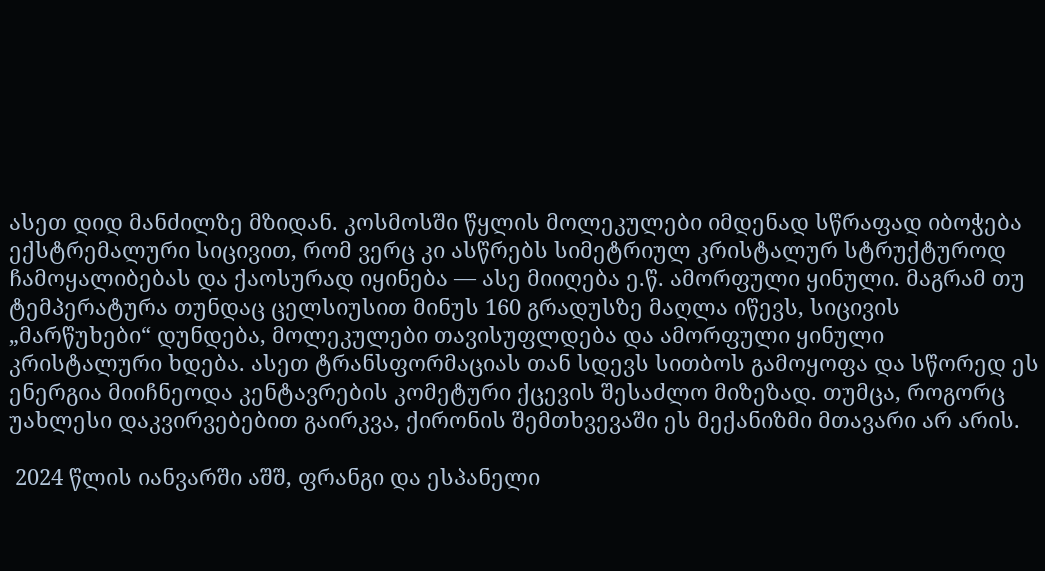ასეთ დიდ მანძილზე მზიდან. კოსმოსში წყლის მოლეკულები იმდენად სწრაფად იბოჭება ექსტრემალური სიცივით, რომ ვერც კი ასწრებს სიმეტრიულ კრისტალურ სტრუქტუროდ ჩამოყალიბებას და ქაოსურად იყინება — ასე მიიღება ე.წ. ამორფული ყინული. მაგრამ თუ ტემპერატურა თუნდაც ცელსიუსით მინუს 160 გრადუსზე მაღლა იწევს, სიცივის „მარწუხები“ დუნდება, მოლეკულები თავისუფლდება და ამორფული ყინული კრისტალური ხდება. ასეთ ტრანსფორმაციას თან სდევს სითბოს გამოყოფა და სწორედ ეს ენერგია მიიჩნეოდა კენტავრების კომეტური ქცევის შესაძლო მიზეზად. თუმცა, როგორც უახლესი დაკვირვებებით გაირკვა, ქირონის შემთხვევაში ეს მექანიზმი მთავარი არ არის.

 2024 წლის იანვარში აშშ, ფრანგი და ესპანელი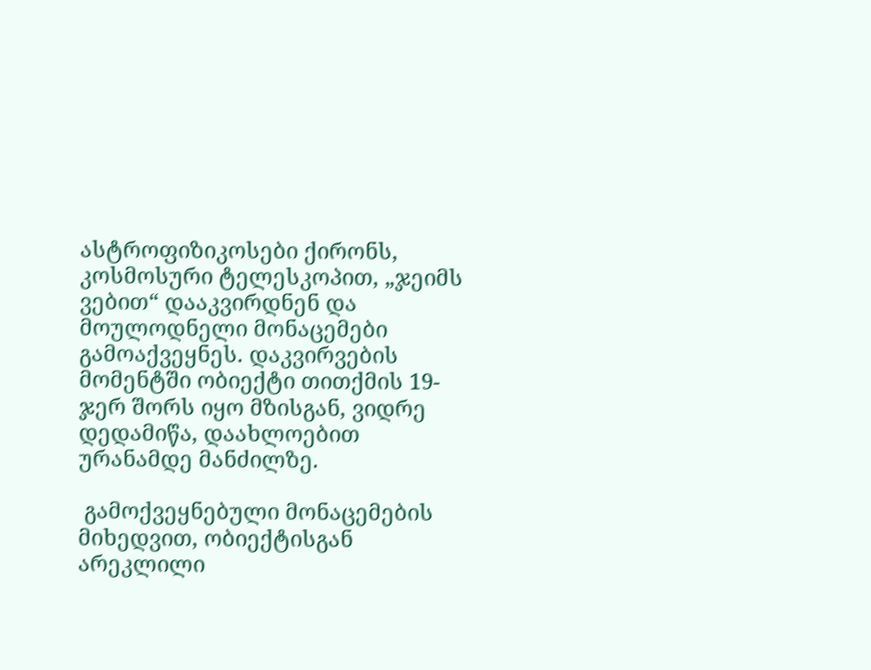ასტროფიზიკოსები ქირონს, კოსმოსური ტელესკოპით, „ჯეიმს ვებით“ დააკვირდნენ და მოულოდნელი მონაცემები გამოაქვეყნეს. დაკვირვების მომენტში ობიექტი თითქმის 19-ჯერ შორს იყო მზისგან, ვიდრე დედამიწა, დაახლოებით ურანამდე მანძილზე.

 გამოქვეყნებული მონაცემების მიხედვით, ობიექტისგან არეკლილი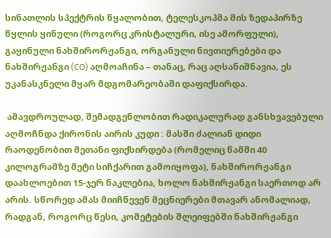სინათლის სპექტრის წყალობით, ტელესკოპმა მის ზედაპირზე წყლის ყინული (როგორც კრისტალური, ისე ამორფული), გაყინული ნახშირორჟანგი, ორგანული ნივთიერებები და ნახშირჟანგი (CO) აღმოაჩინა – თანაც, რაც აღსანიშნავია, ეს უკანასკნელი მყარ მდგომარეობაში დაფიქსირდა.

 ამავდროულად, შემადგენლობით რადიკალურად განსხვავებული აღმოჩნდა ქირონის აირის კუდი : მასში ძალიან დიდი რაოდენობით მეთანი ფიქსირდება (რომელიც წამში 40 კილოგრამზე მეტი სიჩქარით გამოიყოფა), ნახშირორჟანგი დაახლოებით 15-ჯერ ნაკლებია, ხოლო ნახშირჟანგი საერთოდ არ არის. სწორედ ამას მიიჩნევენ მეცნიერები მთავარ ანომალიად, რადგან, როგორც წესი, კომეტების შლეიფებში ნახშირჟანგი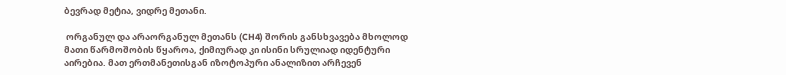ბევრად მეტია, ვიდრე მეთანი.

 ორგანულ და არაორგანულ მეთანს (CH4) შორის განსხვავება მხოლოდ მათი წარმოშობის წყაროა, ქიმიურად კი ისინი სრულიად იდენტური აირებია. მათ ერთმანეთისგან იზოტოპური ანალიზით არჩევენ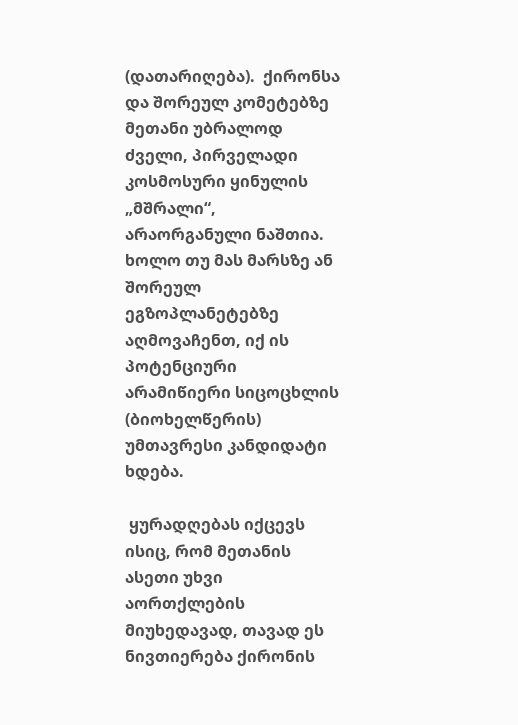(დათარიღება).  ქირონსა და შორეულ კომეტებზე მეთანი უბრალოდ ძველი, პირველადი კოსმოსური ყინულის „მშრალი“, არაორგანული ნაშთია. ხოლო თუ მას მარსზე ან შორეულ ეგზოპლანეტებზე აღმოვაჩენთ, იქ ის პოტენციური არამიწიერი სიცოცხლის (ბიოხელწერის) უმთავრესი კანდიდატი ხდება.

 ყურადღებას იქცევს ისიც, რომ მეთანის ასეთი უხვი აორთქლების მიუხედავად, თავად ეს ნივთიერება ქირონის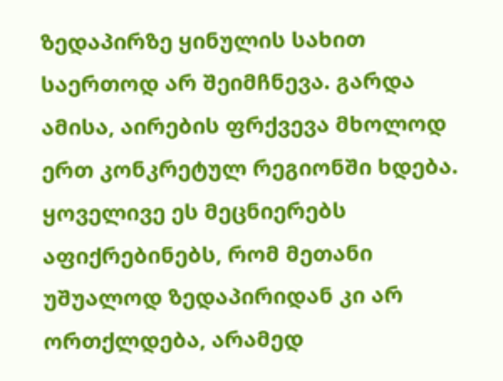ზედაპირზე ყინულის სახით საერთოდ არ შეიმჩნევა. გარდა ამისა, აირების ფრქვევა მხოლოდ ერთ კონკრეტულ რეგიონში ხდება. ყოველივე ეს მეცნიერებს აფიქრებინებს, რომ მეთანი უშუალოდ ზედაპირიდან კი არ ორთქლდება, არამედ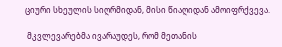ციური სხეულის სიღრმიდან, მისი წიაღიდან ამოიფრქვევა.

 მკვლევარებმა ივარაუდეს, რომ მეთანის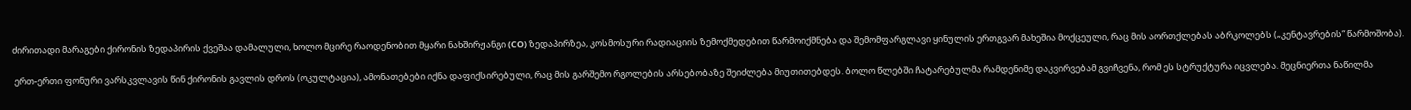ძირითადი მარაგები ქირონის ზედაპირის ქვეშაა დამალული, ხოლო მცირე რაოდენობით მყარი ნახშირჟანგი (CO) ზედაპირზეა, კოსმოსური რადიაციის ზემოქმედებით წარმოიქმნება და შემომფარგლავი ყინულის ერთგვარ მახეშია მოქცეული, რაც მის აორთქლებას აბრკოლებს („კენტავრების“ წარმოშობა).

 ერთ-ერთი ფონური ვარსკვლავის წინ ქირონის გავლის დროს (ოკულტაცია), ამონათებები იქნა დაფიქსირებული, რაც მის გარშემო რგოლების არსებობაზე შეიძლება მიუთითებდეს. ბოლო წლებში ჩატარებულმა რამდენიმე დაკვირვებამ გვიჩვენა, რომ ეს სტრუქტურა იცვლება. მეცნიერთა ნაწილმა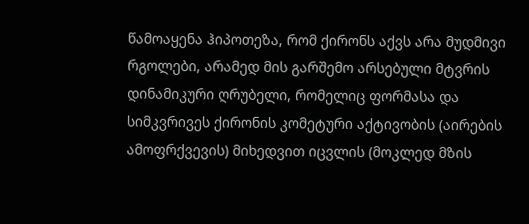წამოაყენა ჰიპოთეზა, რომ ქირონს აქვს არა მუდმივი რგოლები, არამედ მის გარშემო არსებული მტვრის დინამიკური ღრუბელი, რომელიც ფორმასა და სიმკვრივეს ქირონის კომეტური აქტივობის (აირების ამოფრქვევის) მიხედვით იცვლის (მოკლედ მზის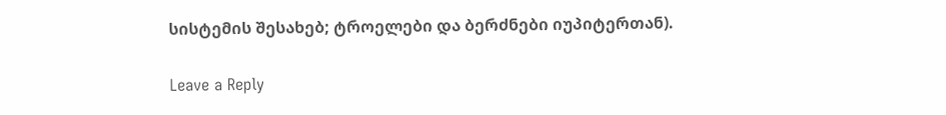სისტემის შესახებ; ტროელები და ბერძნები იუპიტერთან).

Leave a Reply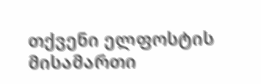თქვენი ელფოსტის მისამართი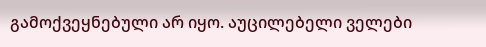გამოქვეყნებული არ იყო. აუცილებელი ველები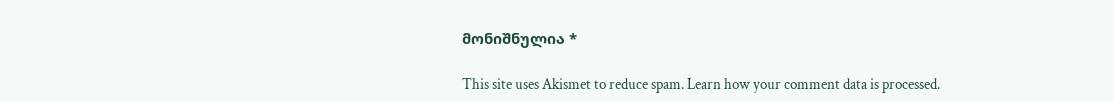მონიშნულია *

This site uses Akismet to reduce spam. Learn how your comment data is processed.